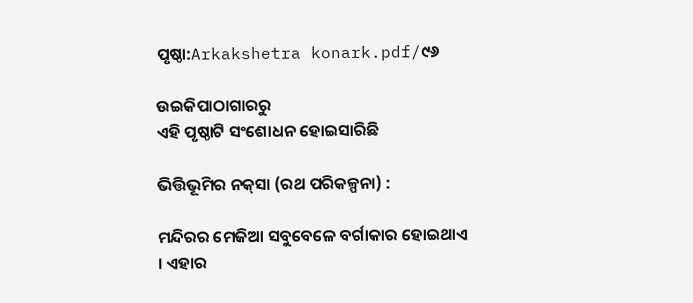ପୃଷ୍ଠା:Arkakshetra konark.pdf/୯୬

ଉଇକିପାଠାଗାର‌ରୁ
ଏହି ପୃଷ୍ଠାଟି ସଂଶୋଧନ ହୋଇସାରିଛି

ଭିତ୍ତିଭୂମିର ନକ୍‍ସା (ରଥ ପରିକଳ୍ପନା) :

ମନ୍ଦିରର ମେଜିଆ ସବୁବେଳେ ବର୍ଗାକାର ହୋଇଥାଏ । ଏହାର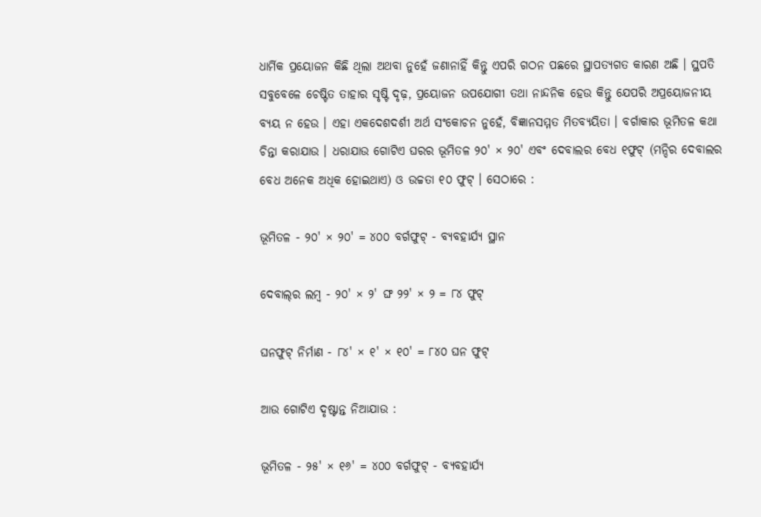ଧାର୍ମିକ ପ୍ରୟୋଜନ କିଛି ଥିଲା ଅଥବା ନୁହେଁ ଜଣାନାହିଁ କିନ୍ତୁ ଏପରି ଗଠନ ପଛରେ ସ୍ଥାପତ୍ୟଗତ କାରଣ ଅଛି । ସ୍ଥପତି ସବୁବେଳେ ଚେଷ୍ଟିତ ତାହାର ସୃଷ୍ଟି ଦୃଢ଼, ପ୍ରୟୋଜନ ଉପଯୋଗୀ ତଥା ନାନ୍ଦନିକ ହେଉ କିନ୍ତୁ ଯେପରି ଅପ୍ରୟୋଜନୀୟ ବ୍ୟୟ ନ ହେଉ । ଏହା ଏକଦେଶଦର୍ଶୀ ଅର୍ଥ ସଂକୋଚନ ନୁହେଁ, ବିଜ୍ଞାନସମ୍ମତ ମିତବ୍ୟୟିତା । ବର୍ଗାକାର ଭୂମିତଳ କଥା ଚିନ୍ତା କରାଯାଉ । ଧରାଯାଉ ଗୋଟିଏ ଘରର ଭୂମିତଳ ୨୦' × ୨୦' ଏବଂ ଦେବାଲର ବେଧ ୧ଫୁଟ୍‍ (ମନ୍ଦିର ଦେବାଲର ବେଧ ଅନେକ ଅଧିକ ହୋଇଥାଏ) ଓ ଉଚ୍ଚତା ୧୦ ଫୁଟ୍‍ । ସେଠାରେ :

ଭୂମିତଳ - ୨୦' × ୨୦' = ୪୦୦ ବର୍ଗଫୁଟ୍‍ - ବ୍ୟବହାର୍ଯ୍ୟ ସ୍ଥାନ

ଦେବାଲ୍‍ର ଲମ୍ବ - ୨୦' × ୨' ଙ୍ଘ ୨୨' × ୨ = ୮୪ ଫୁଟ୍‍

ଘନଫୁଟ୍‍ ନିର୍ମାଣ - ୮୪' × ୧' × ୧୦' = ୮୪୦ ଘନ ଫୁଟ୍‍

ଆଉ ଗୋଟିଏ ଦୃଷ୍ଟାନ୍ତ ନିଆଯାଉ :

ଭୂମିତଳ - ୨୫' × ୧୬' = ୪୦୦ ବର୍ଗଫୁଟ୍‍ - ବ୍ୟବହାର୍ଯ୍ୟ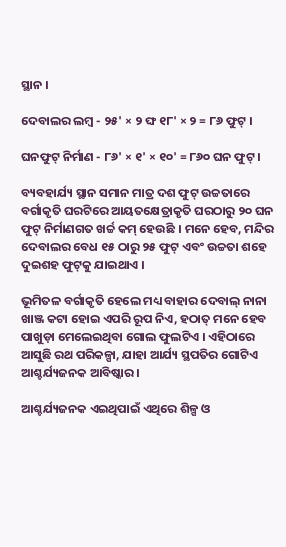ସ୍ଥାନ ।

ଦେବାଲର ଲମ୍ବ - ୨୫' × ୨ ଙ୍ଘ ୧୮' × ୨ = ୮୬ ଫୁଟ୍‍ ।

ଘନଫୁଟ୍‍ ନିର୍ମାଣ - ୮୬' × ୧' × ୧୦' = ୮୬୦ ଘନ ଫୁଟ୍‍ ।

ବ୍ୟବହାର୍ଯ୍ୟ ସ୍ଥାନ ସମାନ ମାତ୍ର ଦଶ ଫୁଟ୍‍ ଉଚ୍ଚତାରେ ବର୍ଗାକୃତି ଘରଟିରେ ଆୟତକ୍ଷେତ୍ରାକୃତି ଘରଠାରୁ ୨୦ ଘନ ଫୁଟ୍‍ ନିର୍ମାଣଗତ ଖର୍ଚ୍ଚ କମ୍‍ ହେଉଛି । ମନେ ହେବ, ମନ୍ଦିର ଦେବାଲର ବେଧ ୧୫ ଠାରୁ ୨୫ ଫୁଟ୍‍ ଏବଂ ଉଚ୍ଚତା ଶହେ ଦୁଇଶହ ଫୁଟ୍‍କୁ ଯାଇଥାଏ ।

ଭୂମିତଳ ବର୍ଗାକୃତି ହେଲେ ମଧ୍ୟ ବାହାର ଦେବାଲ୍‍ ନାନା ଖାଞ୍ଜ କଟା ହୋଇ ଏପରି ରୂପ ନିଏ, ହଠାତ୍‍ ମନେ ହେବ ପାଖୁଡ଼ା ମେଲେଇଥିବା ଗୋଲ ଫୁଲଟିଏ । ଏହିଠାରେ ଆସୁଛି ରଥ ପରିକଳ୍ପା, ଯାହା ଆର୍ଯ୍ୟ ସ୍ଥପତିର ଗୋଟିଏ ଆଶ୍ଚର୍ଯ୍ୟଜନକ ଆବିଷ୍କାର ।

ଆଶ୍ଚର୍ଯ୍ୟଜନକ ଏଇଥିପାଇଁ ଏଥିରେ ଶିଳ୍ପ ଓ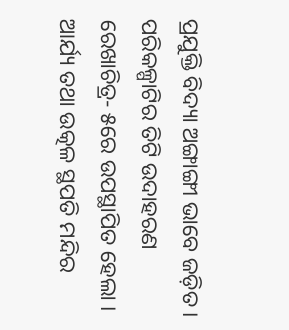ପ୍ରଯୁକ୍ତି ବିଦ୍ୟା ଅଙ୍ଗାଙ୍ଗୀ ଭାବେ ଜଡ଼ିତ । ପରିକଳ୍ପାଟିର ତିଟି ଉଦାହରଣ ରେଖାଚିତ୍ର- ୫ରେ ଉପସ୍ଥାପିତ ହେଲା । ଆର୍ଯ୍ୟ ତଥା ଉତ୍କଳ ସ୍ଥପତି ମନ୍ଦିର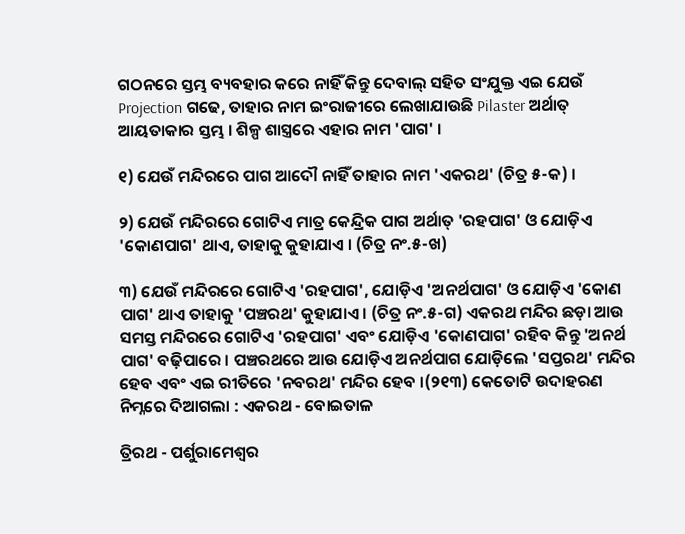ଗଠନରେ ସ୍ତମ୍ଭ ବ୍ୟବହାର କରେ ନାହିଁ କିନ୍ତୁ ଦେବାଲ୍‍ ସହିତ ସଂଯୁକ୍ତ ଏଇ ଯେଉଁ Projection ଗଢେ, ତାହାର ନାମ ଇଂରାଜୀରେ ଲେଖାଯାଉଛି Pilaster ଅର୍ଥାତ୍‍ ଆୟତାକାର ସ୍ତମ୍ଭ । ଶିଳ୍ପ ଶାସ୍ତ୍ରରେ ଏହାର ନାମ 'ପାଗ' ।

୧) ଯେଉଁ ମନ୍ଦିରରେ ପାଗ ଆଦୌ ନାହିଁ ତାହାର ନାମ 'ଏକରଥ' (ଚିତ୍ର ୫-କ) ।

୨) ଯେଉଁ ମନ୍ଦିରରେ ଗୋଟିଏ ମାତ୍ର କେନ୍ଦ୍ରିକ ପାଗ ଅର୍ଥାତ୍‍ 'ରହପାଗ' ଓ ଯୋଡ଼ିଏ 'କୋଣପାଗ' ଥାଏ, ତାହାକୁ କୁହାଯାଏ । (ଚିତ୍ର ନଂ.୫-ଖ)

୩) ଯେଉଁ ମନ୍ଦିରରେ ଗୋଟିଏ 'ରହପାଗ', ଯୋଡ଼ିଏ 'ଅନର୍ଥପାଗ' ଓ ଯୋଡ଼ିଏ 'କୋଣ ପାଗ' ଥାଏ ତାହାକୁ 'ପଞ୍ଚରଥ' କୁହାଯାଏ । (ଚିତ୍ର ନଂ.୫-ଗ) ଏକରଥ ମନ୍ଦିର ଛଡ଼ା ଆଉ ସମସ୍ତ ମନ୍ଦିରରେ ଗୋଟିଏ 'ରହପାଗ' ଏବଂ ଯୋଡ଼ିଏ 'କୋଣପାଗ' ରହିବ କିନ୍ତୁ 'ଅନର୍ଥ ପାଗ' ବଢ଼ିପାରେ । ପଞ୍ଚରଥରେ ଆଉ ଯୋଡ଼ିଏ ଅନର୍ଥପାଗ ଯୋଡ଼ିଲେ 'ସପ୍ତରଥ' ମନ୍ଦିର ହେବ ଏବଂ ଏଇ ରୀତିରେ 'ନବରଥ' ମନ୍ଦିର ହେବ ।(୨୧୩) କେତୋଟି ଉଦାହରଣ ନିମ୍ନରେ ଦିଆଗଲା : ଏକରଥ - ବୋଇତାଳ

ତ୍ରିରଥ - ପର୍ଶୁରାମେଶ୍ୱର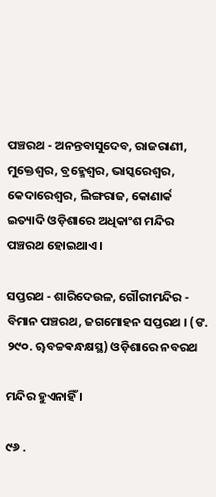ପଞ୍ଚରଥ - ଅନନ୍ତବାସୁଦେବ, ରାଜରାଣୀ, ମୁକ୍ତେଶ୍ୱର, ବ୍ରହ୍ମେଶ୍ୱର, ଭାସ୍କରେଶ୍ୱର, କେଦାରେଶ୍ୱର, ଲିଙ୍ଗରାଜ, କୋଣାର୍କ ଇତ୍ୟାଦି ଓଡ଼ିଶାରେ ଅଧିକାଂଶ ମନ୍ଦିର ପଞ୍ଚରଥ ହୋଇଥାଏ ।

ସପ୍ତରଥ - ଶାରିଦେଉଳ, ଗୌରୀମନ୍ଦିର - ବିମାନ ପଞ୍ଚରଥ, ଜଗମୋହନ ସପ୍ତରଥ । (ଙ. ୨୯୦. ୠବଚ୍ଚଵନ୍ଧକ୍ଷସ୍ଥ) ଓଡ଼ିଶାରେ ନବରଥ

ମନ୍ଦିର ହୁଏନାହିଁ ।

୯୬ .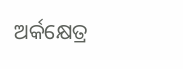ଅର୍କକ୍ଷେତ୍ର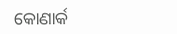କୋଣାର୍କ